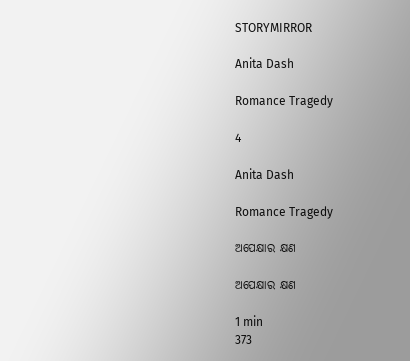STORYMIRROR

Anita Dash

Romance Tragedy

4

Anita Dash

Romance Tragedy

ଅପେକ୍ଷାର କ୍ଷଣ

ଅପେକ୍ଷାର କ୍ଷଣ

1 min
373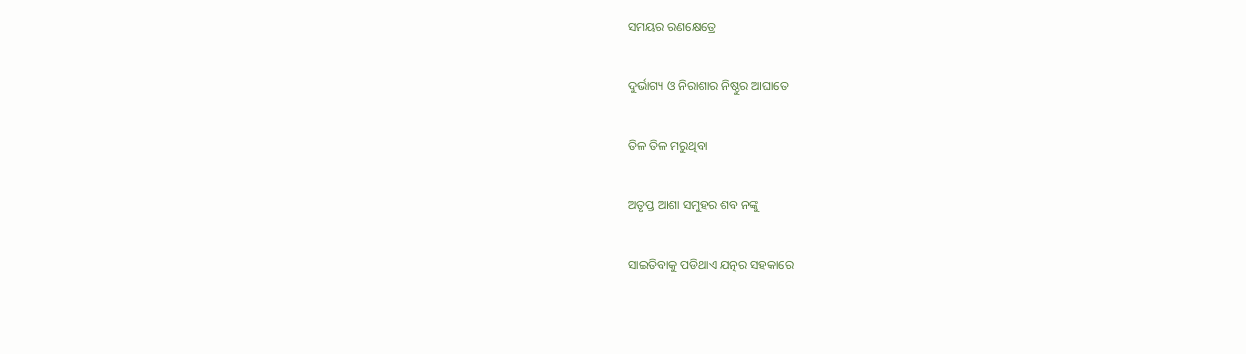ସମୟର ରଣକ୍ଷେତ୍ରେ

ଦୁର୍ଭାଗ୍ୟ ଓ ନିରାଶାର ନିଷ୍ଠୁର ଆଘାତେ

ତିଳ ତିଳ ମରୁଥିବା

ଅତୃପ୍ତ ଆଶା ସମୁହର ଶବ ନଙ୍କୁ

ସାଇତିବାକୁ ପଡିଥାଏ ଯତ୍ନର ସହକାରେ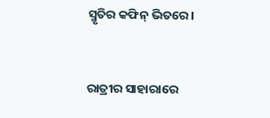ସ୍ମୃତିର କଫିନ୍ ଭିତରେ।


ରାତ୍ରୀର ସାହାରାରେ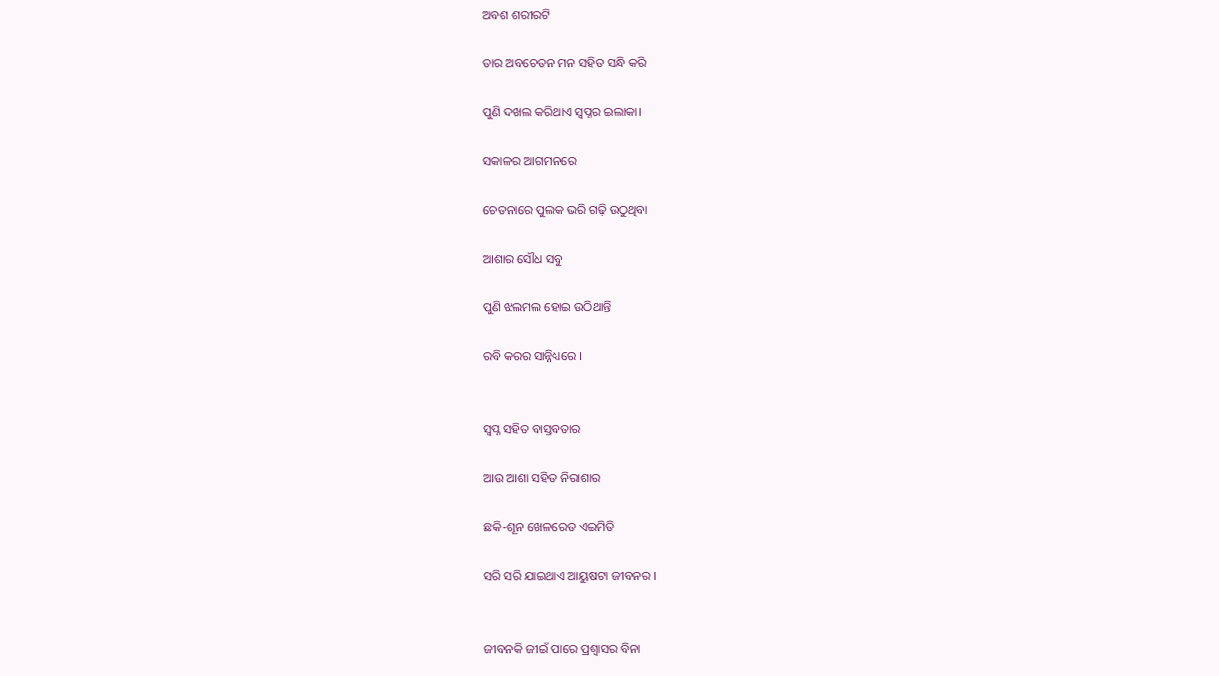ଅବଶ ଶରୀରଟି

ତାର ଅବଚେତନ ମନ ସହିତ ସନ୍ଧି କରି

ପୁଣି ଦଖଲ କରିଥାଏ ସ୍ଵପ୍ନର ଇଲାକା।

ସକାଳର ଆଗମନରେ

ଚେତନାରେ ପୁଲକ ଭରି ଗଢ଼ି ଉଠୁଥିବା

ଆଶାର ସୌଧ ସବୁ

ପୁଣି ଝଲମଲ ହୋଇ ଉଠିଥାନ୍ତି

ରବି କରର ସାନ୍ନିଧ୍ୟରେ ।


ସ୍ୱପ୍ନ ସହିତ ବାସ୍ତବତାର

ଆଉ ଆଶା ସହିତ ନିରାଶାର

ଛକି-ଶୂନ ଖେଳରେତ ଏଇମିତି

ସରି ସରି ଯାଇଥାଏ ଆୟୁଷଟା ଜୀବନର ।


ଜୀବନକି ଜୀଇଁ ପାରେ ପ୍ରଶ୍ଵାସର ବିନା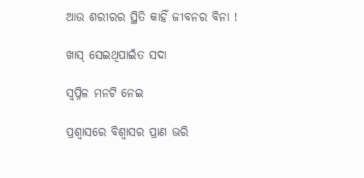ଆଉ ଶରୀରର ସ୍ଥିତି କାହିଁ ଜୀବନର ବିନା !

ଖାସ୍ ସେଇଥିପାଇଁତ ସଦା

ସ୍ଵପ୍ନିଳ ମନଟି ନେଇ

ପ୍ରଶ୍ୱାସରେ ବିଶ୍ୱାସର ପ୍ରାଣ ଭରି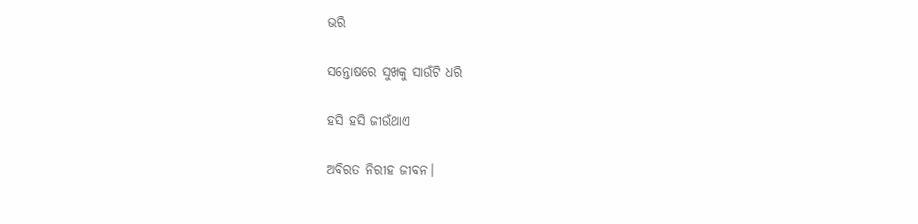ଭରି

ସନ୍ତୋଷରେ ସୁଖକୁ ସାଉଁଟି ଧରି

ହସି ହସି ଜୀଉଁଥାଏ

ଅବିରତ ନିରୀହ ଜୀବନ।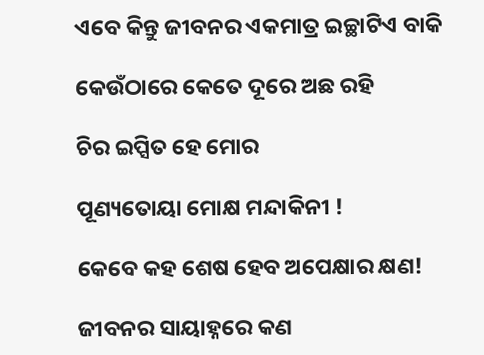ଏବେ କିନ୍ତୁ ଜୀବନର ଏକମାତ୍ର ଇଚ୍ଛାଟିଏ ବାକି

କେଉଁଠାରେ କେତେ ଦୂରେ ଅଛ ରହି

ଚିର ଇପ୍ସିତ ହେ ମୋର

ପୂଣ୍ୟତୋୟା ମୋକ୍ଷ ମନ୍ଦାକିନୀ !

କେବେ କହ ଶେଷ ହେବ ଅପେକ୍ଷାର କ୍ଷଣ!

ଜୀବନର ସାୟାହ୍ନରେ କଣ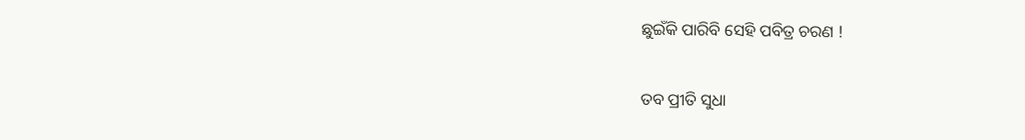ଛୁଇଁକି ପାରିବି ସେହି ପବିତ୍ର ଚରଣ !

ତବ ପ୍ରୀତି ସୁଧା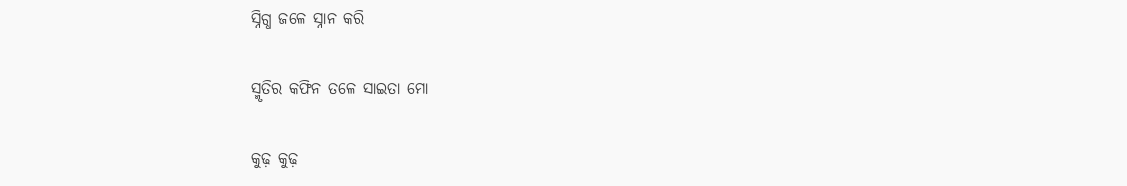ସ୍ନିଗ୍ଧ ଜଳେ ସ୍ନାନ କରି

ସ୍ମୃତିର କଫିନ ତଳେ ସାଇତା ମୋ

କୁଢ଼ କୁଢ଼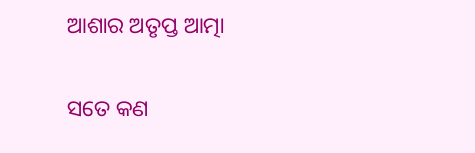ଆଶାର ଅତୃପ୍ତ ଆତ୍ମା

ସତେ କଣ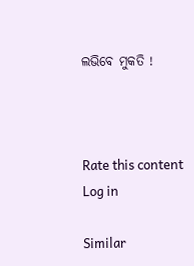ଲଭିବେ ମୁକତି !



Rate this content
Log in

Similar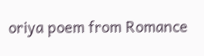oriya poem from Romance